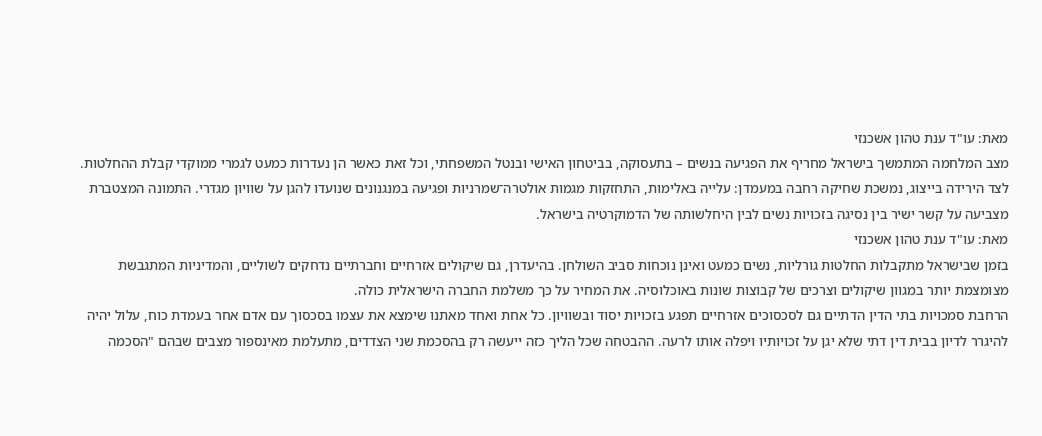מאת: עו"ד ענת טהון אשכנזי
מצב המלחמה המתמשך בישראל מחריף את הפגיעה בנשים – בתעסוקה, בביטחון האישי ובנטל המשפחתי, וכל זאת כאשר הן נעדרות כמעט לגמרי ממוקדי קבלת ההחלטות. לצד הירידה בייצוג, נמשכת שחיקה רחבה במעמדן: עלייה באלימות, התחזקות מגמות אולטרה־שמרניות ופגיעה במנגנונים שנועדו להגן על שוויון מגדרי. התמונה המצטברת מצביעה על קשר ישיר בין נסיגה בזכויות נשים לבין היחלשותה של הדמוקרטיה בישראל.
מאת: עו"ד ענת טהון אשכנזי
בזמן שבישראל מתקבלות החלטות גורליות, נשים כמעט ואינן נוכחות סביב השולחן. בהיעדרן, גם שיקולים אזרחיים וחברתיים נדחקים לשוליים, והמדיניות המתגבשת מצומצמת יותר במגוון שיקולים וצרכים של קבוצות שונות באוכלוסיה. את המחיר על כך משלמת החברה הישראלית כולה.
הרחבת סמכויות בתי הדין הדתיים גם לסכסוכים אזרחיים תפגע בזכויות יסוד ובשוויון. כל אחת ואחד מאתנו שימצא את עצמו בסכסוך עם אדם אחר בעמדת כוח, עלול יהיה להיגרר לדיון בבית דין דתי שלא יגן על זכויותיו ויפלה אותו לרעה. ההבטחה שכל הליך כזה ייעשה רק בהסכמת שני הצדדים, מתעלמת מאינספור מצבים שבהם "הסכמה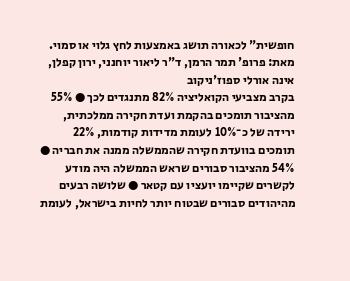חופשית" לכאורה תושג באמצעות לחץ גלוי או סמוי.
מאת: פרופ' תמר הרמן, ד"ר ליאור יוחנני, ירון קפלן, אינה אורלי ספוז'ניקוב
בקרב מצביעי הקואליציה 82% מתנגדים לכך ● 55% מהציבור תומכים בהקמת ועדת חקירה ממלכתית, ירידה של כ־10% לעומת מדידות קודמות, 22% תומכים בוועדת חקירה שהממשלה ממנה את חבריה ● 54% מהציבור סבורים שראש הממשלה היה מודע לקשרים שקיימו יועציו עם קטאר ● שלושה רבעים מהיהודים סבורים שבטוח יותר לחיות בישראל, לעומת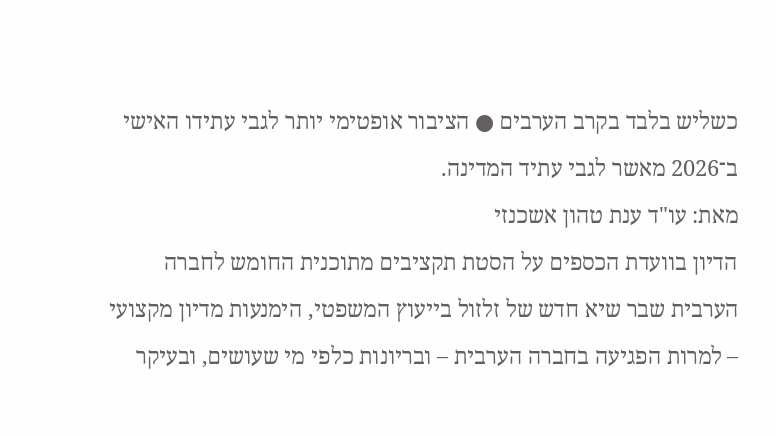כשליש בלבד בקרב הערבים ● הציבור אופטימי יותר לגבי עתידו האישי ב־2026 מאשר לגבי עתיד המדינה.
מאת: עו"ד ענת טהון אשכנזי
הדיון בוועדת הכספים על הסטת תקציבים מתוכנית החומש לחברה הערבית שבר שיא חדש של זלזול בייעוץ המשפטי, הימנעות מדיון מקצועי – למרות הפגיעה בחברה הערבית – ובריונות כלפי מי שעושים, ובעיקר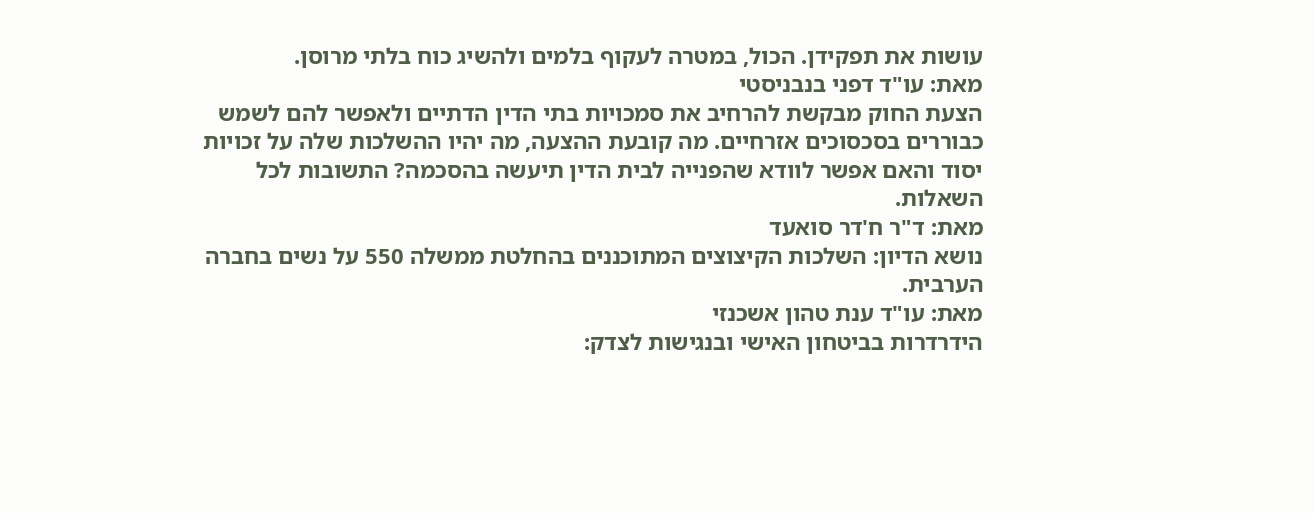עושות את תפקידן. הכול, במטרה לעקוף בלמים ולהשיג כוח בלתי מרוסן.
מאת: עו"ד דפני בנבניסטי
הצעת החוק מבקשת להרחיב את סמכויות בתי הדין הדתיים ולאפשר להם לשמש כבוררים בסכסוכים אזרחיים. מה קובעת ההצעה, מה יהיו ההשלכות שלה על זכויות יסוד והאם אפשר לוודא שהפנייה לבית הדין תיעשה בהסכמה? התשובות לכל השאלות.
מאת: ד"ר ח'דר סואעד
נושא הדיון: השלכות הקיצוצים המתוכננים בהחלטת ממשלה 550 על נשים בחברה הערבית.
מאת: עו"ד ענת טהון אשכנזי
הידרדרות בביטחון האישי ובנגישות לצדק: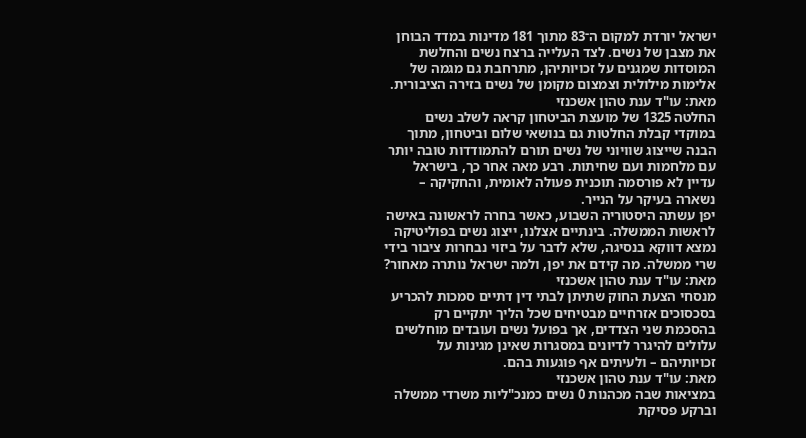ישראל יורדת למקום ה־83 מתוך 181 מדינות במדד הבוחן את מצבן של נשים. לצד העלייה ברצח נשים והחלשת המוסדות שמגנים על זכויותיהן, מתרחבת גם מגמה של אלימות מילולית וצמצום מקומן של נשים בזירה הציבורית.
מאת: עו"ד ענת טהון אשכנזי
החלטה 1325 של מועצת הביטחון קראה לשלב נשים במוקדי קבלת החלטות גם בנושאי שלום וביטחון, מתוך הבנה שייצוג שוויוני של נשים תורם להתמודדות טובה יותר עם מלחמות ועם שחיתות. רבע מאה אחר כך, בישראל עדיין לא פורסמה תוכנית פעולה לאומית, והחקיקה – נשארה בעיקר על הנייר.
יפן עשתה היסטוריה השבוע, כאשר בחרה לראשונה באישה לראשות הממשלה. בינתיים אצלנו, ייצוג נשים בפוליטיקה נמצא דווקא בנסיגה, שלא לדבר על ביזוי נבחרות ציבור בידי שרי ממשלה. מה קידם את יפן, ולמה ישראל נותרה מאחור?
מאת: עו"ד ענת טהון אשכנזי
מנסחי הצעת החוק שתיתן לבתי דין דתיים סמכות להכריע בסכסוכים אזרחיים מבטיחים שכל הליך יתקיים רק בהסכמת שני הצדדים, אך בפועל נשים ועובדים מוחלשים עלולים להיגרר לדיונים במסגרות שאינן מגינות על זכויותיהם – ולעיתים אף פוגעות בהם.
מאת: עו"ד ענת טהון אשכנזי
במציאות שבה מכהנות 0 נשים כמנכ"ליות משרדי ממשלה וברקע פסיקת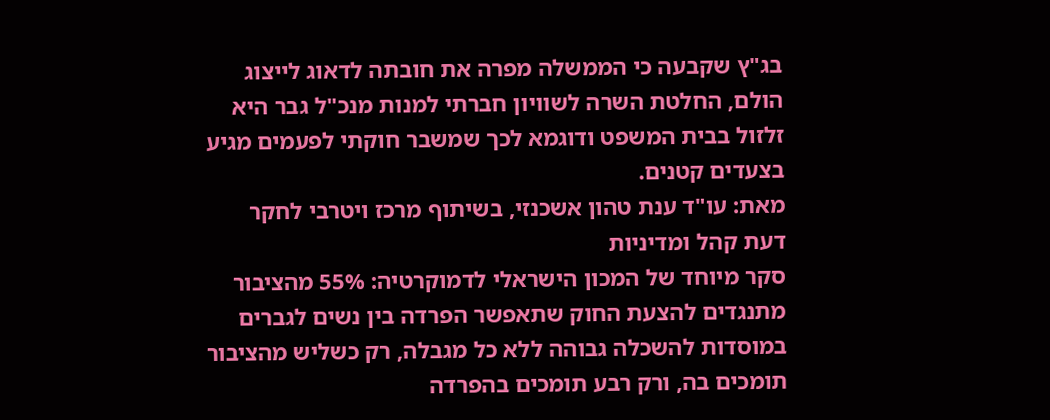בג"ץ שקבעה כי הממשלה מפרה את חובתה לדאוג לייצוג הולם, החלטת השרה לשוויון חברתי למנות מנכ"ל גבר היא זלזול בבית המשפט ודוגמא לכך שמשבר חוקתי לפעמים מגיע בצעדים קטנים.
מאת: עו"ד ענת טהון אשכנזי, בשיתוף מרכז ויטרבי לחקר דעת קהל ומדיניות
סקר מיוחד של המכון הישראלי לדמוקרטיה: 55% מהציבור מתנגדים להצעת החוק שתאפשר הפרדה בין נשים לגברים במוסדות להשכלה גבוהה ללא כל מגבלה, רק כשליש מהציבור תומכים בה, ורק רבע תומכים בהפרדה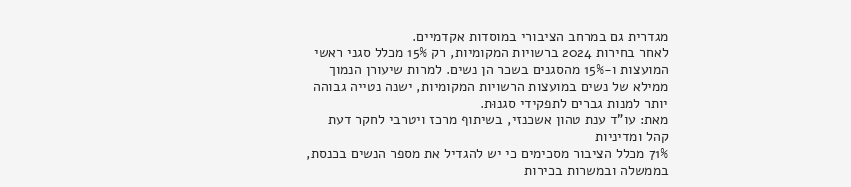מגדרית גם במרחב הציבורי במוסדות אקדמיים.
לאחר בחירות 2024 ברשויות המקומיות, רק 15% מכלל סגני ראשי המועצות ו-15% מהסגנים בשכר הן נשים. למרות שיעורן הנמוך ממילא של נשים במועצות הרשויות המקומיות, ישנה נטייה גבוהה יותר למנות גברים לתפקידי סגנוּת.
מאת: עו"ד ענת טהון אשכנזי, בשיתוף מרכז ויטרבי לחקר דעת קהל ומדיניות
71% מכלל הציבור מסכימים כי יש להגדיל את מספר הנשים בכנסת, בממשלה ובמשרות בכירות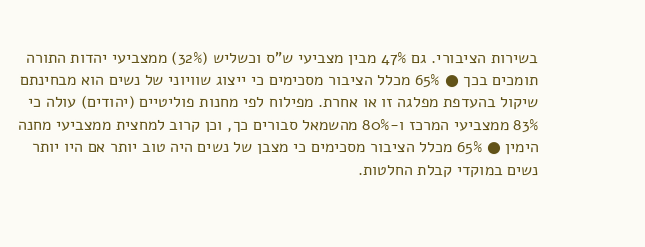בשירות הציבורי. גם 47% מבין מצביעי ש"ס וכשליש (32%) ממצביעי יהדות התורה תומכים בכך ● 65% מכלל הציבור מסכימים כי ייצוג שוויוני של נשים הוא מבחינתם שיקול בהעדפת מפלגה זו או אחרת. מפילוח לפי מחנות פוליטיים (יהודים) עולה כי 83% ממצביעי המרכז ו-80% מהשמאל סבורים כך, וכן קרוב למחצית ממצביעי מחנה הימין ● 65% מכלל הציבור מסכימים כי מצבן של נשים היה טוב יותר אם היו יותר נשים במוקדי קבלת החלטות.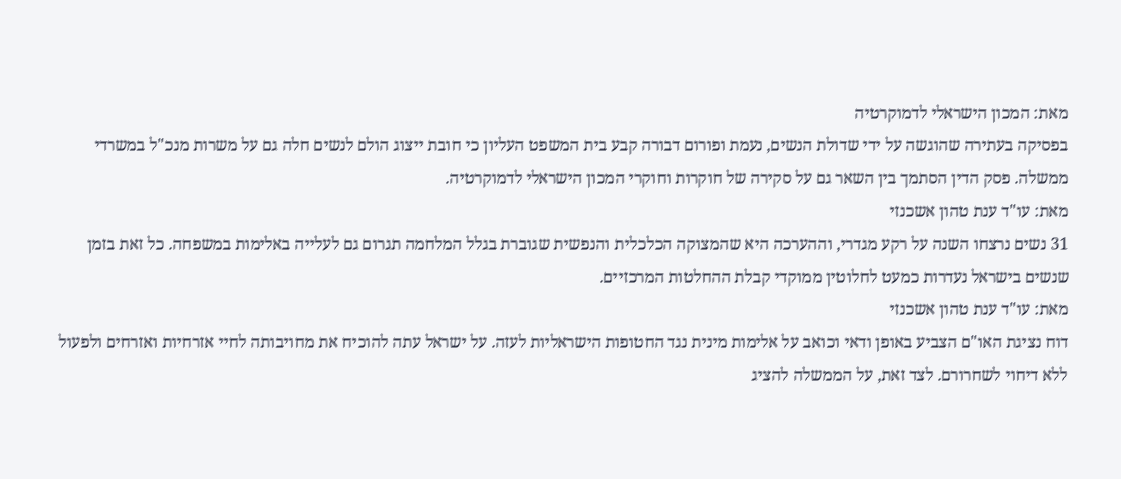מאת: המכון הישראלי לדמוקרטיה
בפסיקה בעתירה שהוגשה על ידי שדולת הנשים, נעמת ופורום דבורה קבע בית המשפט העליון כי חובת ייצוג הולם לנשים חלה גם על משרות מנכ"ל במשרדי ממשלה. פסק הדין הסתמך בין השאר גם על סקירה של חוקרות וחוקרי המכון הישראלי לדמוקרטיה.
מאת: עו"ד ענת טהון אשכנזי
31 נשים נרצחו השנה על רקע מגדרי, וההערכה היא שהמצוקה הכלכלית והנפשית שגוברת בגלל המלחמה תגרום גם לעלייה באלימות במשפחה. כל זאת בזמן שנשים בישראל נעדרות כמעט לחלוטין ממוקדי קבלת ההחלטות המרכזיים.
מאת: עו"ד ענת טהון אשכנזי
דוח נציגת האו"ם הצביע באופן ודאי וכואב על אלימות מינית נגד החטופות הישראליות לעזה. על ישראל עתה להוכיח את מחויבותה לחיי אזרחיות ואזרחים ולפעול ללא דיחוי לשחרורם. לצד זאת, על הממשלה להציג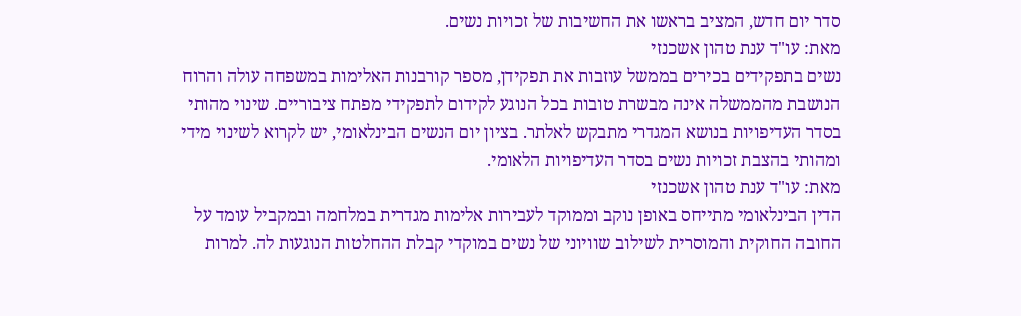סדר יום חדש, המציב בראשו את החשיבות של זכויות נשים.
מאת: עו"ד ענת טהון אשכנזי
נשים בתפקידים בכירים בממשל עוזבות את תפקידן, מספר קורבנות האלימות במשפחה עולה והרוח הנושבת מהממשלה אינה מבשרת טובות בכל הנוגע לקידום לתפקידי מפתח ציבוריים. שינוי מהותי בסדר העדיפויות בנושא המגדרי מתבקש לאלתר. בציון יום הנשים הבינלאומי, יש לקרוא לשינוי מידי ומהותי בהצבת זכויות נשים בסדר העדיפויות הלאומי.
מאת: עו"ד ענת טהון אשכנזי
הדין הבינלאומי מתייחס באופן נוקב וממוקד לעבירות אלימות מגדרית במלחמה ובמקביל עומד על החובה החוקית והמוסרית לשילוב שוויוני של נשים במוקדי קבלת ההחלטות הנוגעות לה. למרות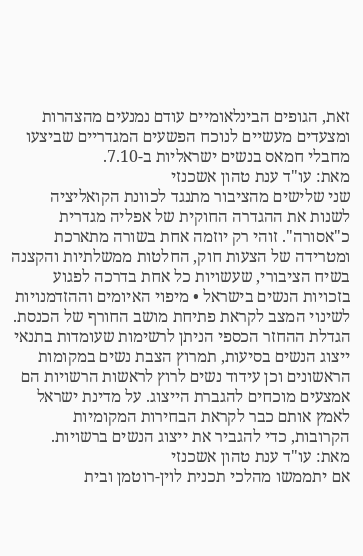זאת, הגופים הבינלאומיים עודם נמנעים מהצהרות ומצעדים מעשיים לנוכח הפשעים המגדריים שביצעו מחבלי חמאס בנשים ישראליות ב-7.10.
מאת: עו"ד ענת טהון אשכנזי
שני שלישים מהציבור מתנגד לכוונת הקואליציה לשנות את ההגדרה החוקית של אפליה מגדרית כ"אסורה". זוהי רק יוזמה אחת בשורה מתארכת ומטרידה של הצעות חוק, החלטות ממשלתיות והקצנה בשיח הציבורי, שעשויות כל אחת בדרכה לפגוע בזכויות הנשים בישראל • מיפוי האיומים וההזדמנויות לשינוי המצב לקראת פתיחת מושב החורף של הכנסת.
הגדלת ההחזר הכספי הניתן לרשימות שעומדות בתנאי ייצוג הנשים בסיעות, תמרוץ הצבת נשים במקומות הראשונים וכן עידוד נשים לרוץ לראשות הרשויות הם אמצעים מוכחים להגברת הייצוג. על מדינת ישראל לאמץ אותם כבר לקראת הבחירות המקומיות הקרובות, כדי להגביר את ייצוג הנשים ברשויות.
מאת: עו"ד ענת טהון אשכנזי
אם יתממשו מהלכי תכנית לוין-רוטמן ובית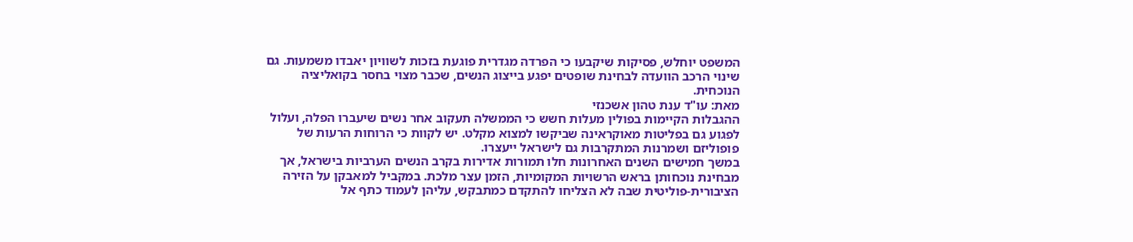המשפט יוחלש, פסיקות שיקבעו כי הפרדה מגדרית פוגעת בזכות לשוויון יאבדו משמעות. גם שינוי הרכב הוועדה לבחינת שופטים יפגע בייצוג הנשים, שכבר מצוי בחסר בקואליציה הנוכחית.
מאת: עו"ד ענת טהון אשכנזי
ההגבלות הקיימות בפולין מעלות חשש כי הממשלה תעקוב אחר נשים שיעברו הפלה, ועלול לפגוע גם בפליטות מאוקראינה שביקשו למצוא מקלט. יש לקוות כי הרוחות הרעות של פופוליזם ושמרנות המתקרבות גם לישראל ייעצרו.
במשך חמישים השנים האחרונות חלו תמורות אדירות בקרב הנשים הערביות בישראל, אך מבחינת נוכחותן בראש הרשויות המקומיות, הזמן עצר מלכת. במקביל למאבקן על הזירה הציבורית-פוליטית שבה לא הצליחו להתקדם כמתבקש, עליהן לעמוד כתף אל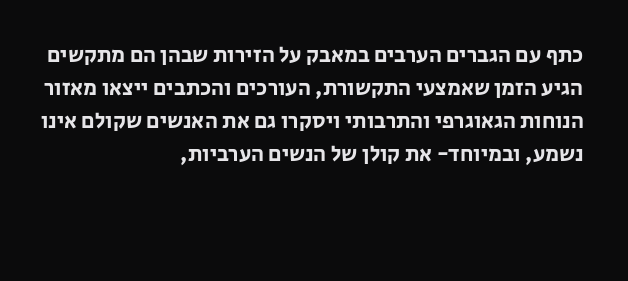כתף עם הגברים הערבים במאבק על הזירות שבהן הם מתקשים
הגיע הזמן שאמצעי התקשורת, העורכים והכתבים ייצאו מאזור הנוחות הגאוגרפי והתרבותי ויסקרו גם את האנשים שקולם אינו נשמע, ובמיוחד- את קולן של הנשים הערביות,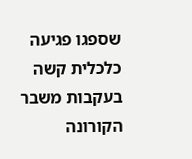שספגו פגיעה כלכלית קשה בעקבות משבר הקורונה